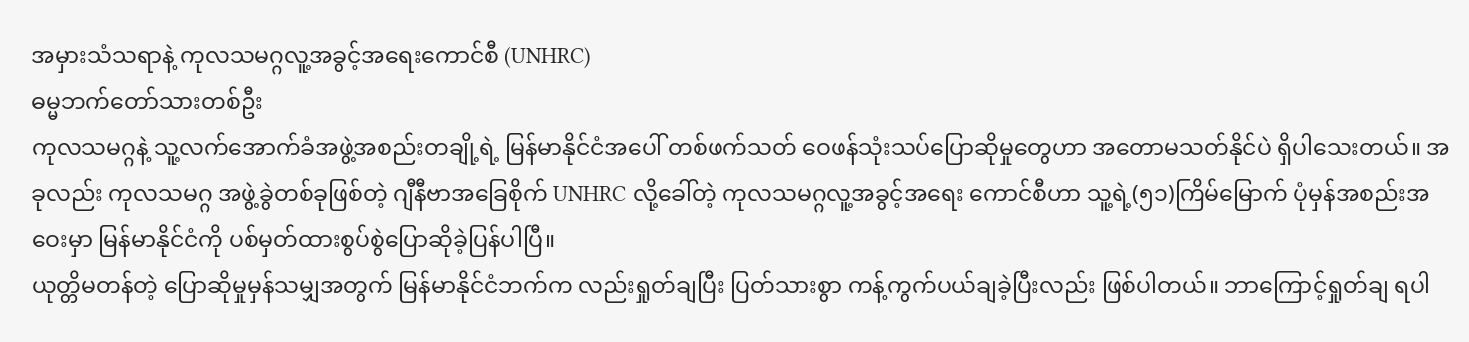အမှားသံသရာနဲ့ ကုလသမဂ္ဂလူ့အခွင့်အရေးကောင်စီ (UNHRC)
ဓမ္မဘက်တော်သားတစ်ဦး
ကုလသမဂ္ဂနဲ့ သူ့လက်အောက်ခံအဖွဲ့အစည်းတချို့ရဲ့ မြန်မာနိုင်ငံအပေါ် တစ်ဖက်သတ် ဝေဖန်သုံးသပ်ပြောဆိုမှုတွေဟာ အတောမသတ်နိုင်ပဲ ရှိပါသေးတယ်။ အခုလည်း ကုလသမဂ္ဂ အဖွဲ့ခွဲတစ်ခုဖြစ်တဲ့ ဂျီနီဗာအခြေစိုက် UNHRC လို့ခေါ်တဲ့ ကုလသမဂ္ဂလူ့အခွင့်အရေး ကောင်စီဟာ သူ့ရဲ့(၅၁)ကြိမ်မြောက် ပုံမှန်အစည်းအဝေးမှာ မြန်မာနိုင်ငံကို ပစ်မှတ်ထားစွပ်စွဲပြောဆိုခဲ့ပြန်ပါပြီ။
ယုတ္တိမတန်တဲ့ ပြောဆိုမှုမှန်သမျှအတွက် မြန်မာနိုင်ငံဘက်က လည်းရှုတ်ချပြီး ပြတ်သားစွာ ကန့်ကွက်ပယ်ချခဲ့ပြီးလည်း ဖြစ်ပါတယ်။ ဘာကြောင့်ရှုတ်ချ ရပါ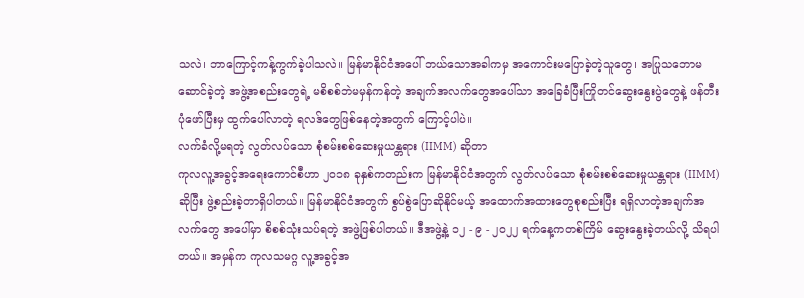သလဲ၊ ဘာကြောင့်ကန့်ကွက်ခဲ့ပါသလဲ။ မြန်မာနိုင်ငံအပေါ် ဘယ်သောအခါကမှ အကောင်းမပြောခဲ့တဲ့သူတွေ၊ အပြုသဘောမဆောင်ခဲ့တဲ့ အဖွဲ့အစည်းတွေရဲ့ မစိစစ်ဘဲမမှန်ကန်တဲ့ အချက်အလက်တွေအပေါ်သာ အခြေခံပြီးကြိုတင်ဆွေးနွေးပွဲတွေနဲ့ ဖန်တီးပုံဖော်ပြီးမှ ထွက်ပေါ်လာတဲ့ ရလဒ်တွေဖြစ်နေတဲ့အတွက် ကြောင့်ပါပဲ။
လက်ခံလို့မရတဲ့ လွတ်လပ်သော စုံစမ်းစစ်ဆေးမှုယန္တရား (IIMM) ဆိုတာ
ကုလလူ့အခွင့်အရေးကောင်စီဟာ ၂၀၁၈ ခုနှစ်ကတည်းက မြန်မာနိုင်ငံအတွက် လွတ်လပ်သော စုံစမ်းစစ်ဆေးမှုယန္တရား (IIMM) ဆိုပြီး ဖွဲ့စည်းခဲ့တာရှိပါတယ်။ မြန်မာနိုင်ငံအတွက် စွပ်စွဲပြောဆိုနိုင်မယ့် အထောက်အထားတွေစုစည်းပြီး ရရှိလာတဲ့အချက်အလက်တွေ အပေါ်မှာ စိစစ်သုံးသပ်ရတဲ့ အဖွဲ့ဖြစ်ပါတယ်။ ဒီအဖွဲ့နဲ့ ၁၂ - ၉ - ၂၀၂၂ ရက်နေ့ကတစ်ကြိမ် ဆွေးနွေးခဲ့တယ်လို့ သိရပါတယ်။ အမှန်က ကုလသမဂ္ဂ လူ့အခွင့်အ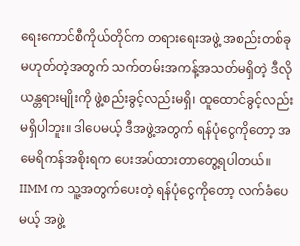ရေးကောင်စီကိုယ်တိုင်က တရားရေးအဖွဲ့ အစည်းတစ်ခု မဟုတ်တဲ့အတွက် သက်တမ်းအကန့်အသတ်မရှိတဲ့ ဒီလိုယန္တရားမျိုးကို ဖွဲ့စည်းခွင့်လည်းမရှိ၊ ထူထောင်ခွင့်လည်းမရှိပါဘူး။ ဒါပေမယ့် ဒီအဖွဲ့အတွက် ရန်ပုံငွေကိုတော့ အမေရိကန်အစိုးရက ပေးအပ်ထားတာတွေ့ရပါတယ်။
IIMM က သူ့အတွက်ပေးတဲ့ ရန်ပုံငွေကိုတော့ လက်ခံပေမယ့် အဖွဲ့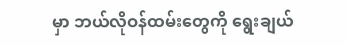မှာ ဘယ်လိုဝန်ထမ်းတွေကို ရွေးချယ်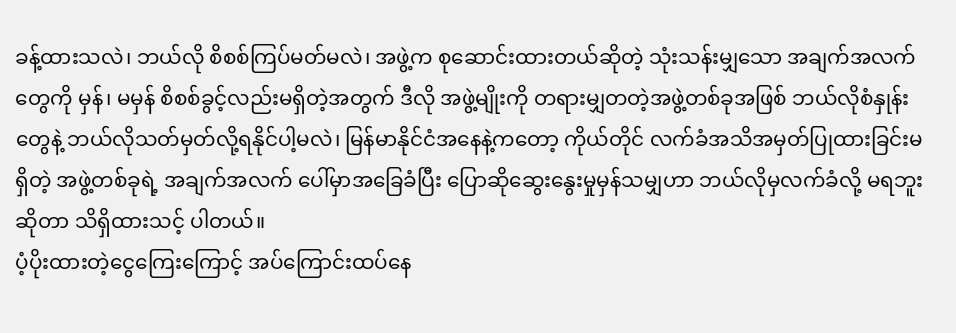ခန့်ထားသလဲ၊ ဘယ်လို စိစစ်ကြပ်မတ်မလဲ၊ အဖွဲ့က စုဆောင်းထားတယ်ဆိုတဲ့ သုံးသန်းမျှသော အချက်အလက်တွေကို မှန်၊ မမှန် စိစစ်ခွင့်လည်းမရှိတဲ့အတွက် ဒီလို အဖွဲ့မျိုးကို တရားမျှတတဲ့အဖွဲ့တစ်ခုအဖြစ် ဘယ်လိုစံနှုန်းတွေနဲ့ ဘယ်လိုသတ်မှတ်လို့ရနိုင်ပါ့မလဲ၊ မြန်မာနိုင်ငံအနေနဲ့ကတော့ ကိုယ်တိုင် လက်ခံအသိအမှတ်ပြုထားခြင်းမရှိတဲ့ အဖွဲ့တစ်ခုရဲ့ အချက်အလက် ပေါ်မှာအခြေခံပြီး ပြောဆိုဆွေးနွေးမှုမှန်သမျှဟာ ဘယ်လိုမှလက်ခံလို့ မရဘူးဆိုတာ သိရှိထားသင့် ပါတယ်။
ပံ့ပိုးထားတဲ့ငွေကြေးကြောင့် အပ်ကြောင်းထပ်နေ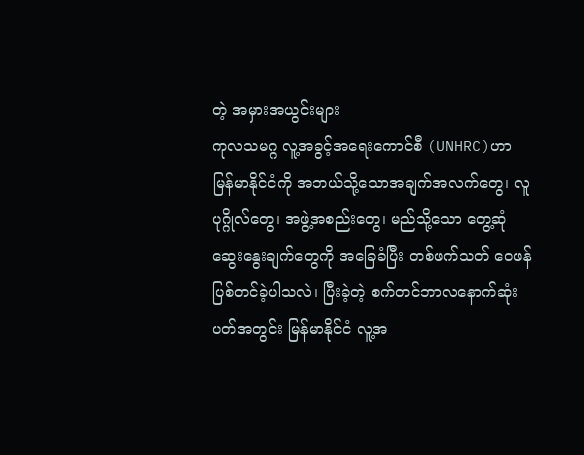တဲ့ အမှားအယွင်းများ
ကုလသမဂ္ဂ လူ့အခွင့်အရေးကောင်စီ (UNHRC)ဟာ မြန်မာနိုင်ငံကို အဘယ်သို့သောအချက်အလက်တွေ၊ လူပုဂ္ဂိုလ်တွေ၊ အဖွဲ့အစည်းတွေ၊ မည်သို့သော တွေ့ဆုံဆွေးနွေးချက်တွေကို အခြေခံပြီး တစ်ဖက်သတ် ဝေဖန်ပြစ်တင်ခဲ့ပါသလဲ၊ ပြီးခဲ့တဲ့ စက်တင်ဘာလနောက်ဆုံး ပတ်အတွင်း မြန်မာနိုင်ငံ လူ့အ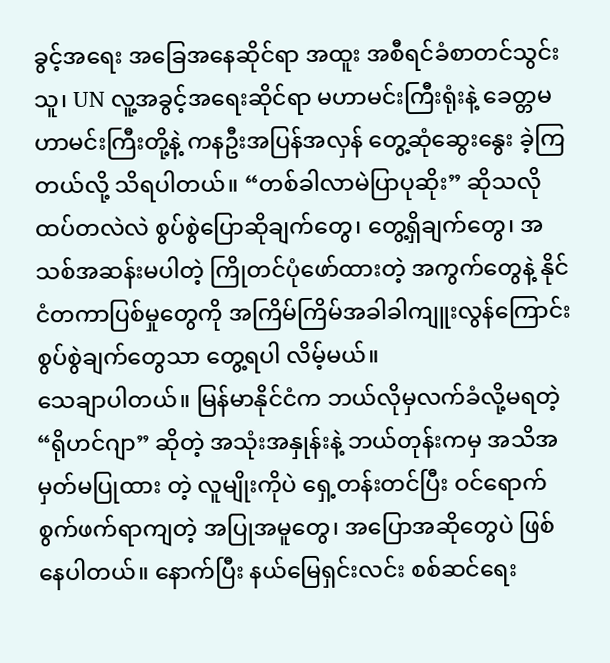ခွင့်အရေး အခြေအနေဆိုင်ရာ အထူး အစီရင်ခံစာတင်သွင်းသူ၊ UN လူ့အခွင့်အရေးဆိုင်ရာ မဟာမင်းကြီးရုံးနဲ့ ခေတ္တမဟာမင်းကြီးတို့နဲ့ ကနဦးအပြန်အလှန် တွေ့ဆုံဆွေးနွေး ခဲ့ကြတယ်လို့ သိရပါတယ်။ “တစ်ခါလာမဲပြာပုဆိုး” ဆိုသလို ထပ်တလဲလဲ စွပ်စွဲပြောဆိုချက်တွေ၊ တွေ့ရှိချက်တွေ၊ အသစ်အဆန်းမပါတဲ့ ကြိုတင်ပုံဖော်ထားတဲ့ အကွက်တွေနဲ့ နိုင်ငံတကာပြစ်မှုတွေကို အကြိမ်ကြိမ်အခါခါကျူးလွန်ကြောင်း စွပ်စွဲချက်တွေသာ တွေ့ရပါ လိမ့်မယ်။
သေချာပါတယ်။ မြန်မာနိုင်ငံက ဘယ်လိုမှလက်ခံလို့မရတဲ့ “ရိုဟင်ဂျာ” ဆိုတဲ့ အသုံးအနှုန်းနဲ့ ဘယ်တုန်းကမှ အသိအမှတ်မပြုထား တဲ့ လူမျိုးကိုပဲ ရှေ့တန်းတင်ပြီး ဝင်ရောက်စွက်ဖက်ရာကျတဲ့ အပြုအမူတွေ၊ အပြောအဆိုတွေပဲ ဖြစ်နေပါတယ်။ နောက်ပြီး နယ်မြေရှင်းလင်း စစ်ဆင်ရေး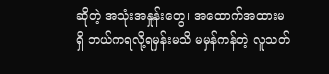ဆိုတဲ့ အသုံးအနှုန်းတွေ၊ အထောက်အထားမရှိ ဘယ်ကရလို့ရမှန်းမသိ မမှန်ကန်တဲ့ လူသတ်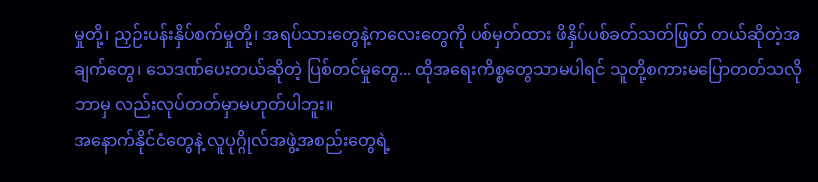မှုတို့၊ ညှဉ်းပန်းနှိပ်စက်မှုတို့၊ အရပ်သားတွေနဲ့ကလေးတွေကို ပစ်မှတ်ထား ဖိနှိပ်ပစ်ခတ်သတ်ဖြတ် တယ်ဆိုတဲ့အချက်တွေ၊ သေဒဏ်ပေးတယ်ဆိုတဲ့ ပြစ်တင်မှုတွေ... ထိုအရေးကိစ္စတွေသာမပါရင် သူတို့စကားမပြောတတ်သလို ဘာမှ လည်းလုပ်တတ်မှာမဟုတ်ပါဘူး။
အနောက်နိုင်ငံတွေနဲ့ လူပုဂ္ဂိုလ်အဖွဲ့အစည်းတွေရဲ့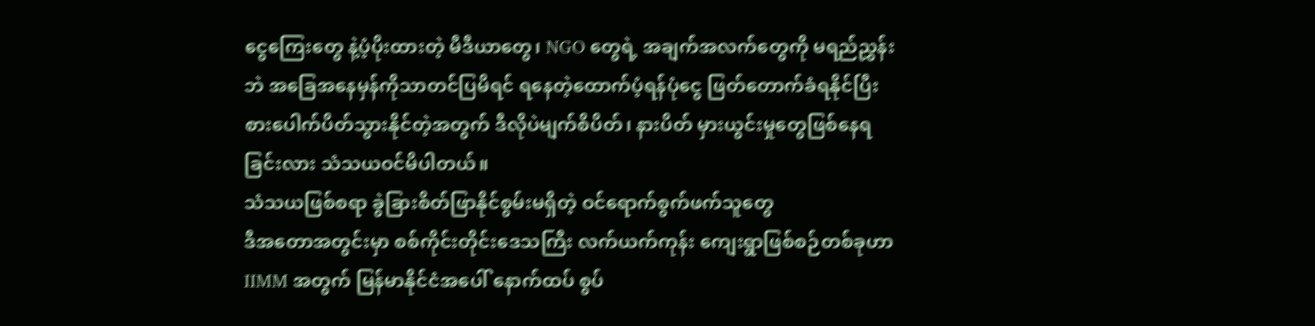ငွေကြေးတွေ နဲ့ပံ့ပိုးထားတဲ့ မီဒီယာတွေ၊ NGO တွေရဲ့ အချက်အလက်တွေကို မရည်ညွှန်းဘဲ အခြေအနေမှန်ကိုသာတင်ပြမိရင် ရနေတဲ့ထောက်ပံ့ရန်ပုံငွေ ဖြတ်တောက်ခံရနိုင်ပြီး စားပေါက်ပိတ်သွားနိုင်တဲ့အတွက် ဒီလိုပဲမျက်စိပိတ်၊ နားပိတ် မှားယွင်းမှုတွေဖြစ်နေရခြင်းလား သံသယဝင်မိပါတယ်။
သံသယဖြစ်စရာ ခွဲခြားစိတ်ဖြာနိုင်စွမ်းမရှိတဲ့ ဝင်ရောက်စွက်ဖက်သူတွေ
ဒီအတောအတွင်းမှာ စစ်ကိုင်းတိုင်းဒေသကြီး လက်ယက်ကုန်း ကျေးရွာဖြစ်စဉ်တစ်ခုဟာ IIMM အတွက် မြန်မာနိုင်ငံအပေါ် နောက်ထပ် စွပ်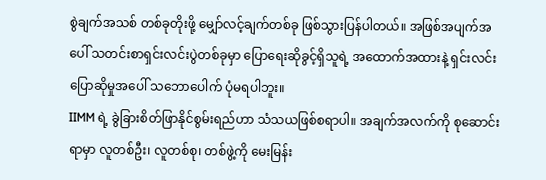စွဲချက်အသစ် တစ်ခုတိုးဖို့ မျှော်လင့်ချက်တစ်ခု ဖြစ်သွားပြန်ပါတယ်။ အဖြစ်အပျက်အပေါ် သတင်းစာရှင်းလင်းပွဲတစ်ခုမှာ ပြောရေးဆိုခွင့်ရှိသူရဲ့ အထောက်အထားနဲ့ ရှင်းလင်းပြောဆိုမှုအပေါ် သဘောပေါက် ပုံမရပါဘူး။
IIMM ရဲ့ ခွဲခြားစိတ်ဖြာနိုင်စွမ်းရည်ဟာ သံသယဖြစ်စရာပါ။ အချက်အလက်ကို စုဆောင်းရာမှာ လူတစ်ဦး၊ လူတစ်စု၊ တစ်ဖွဲ့ကို မေးမြန်း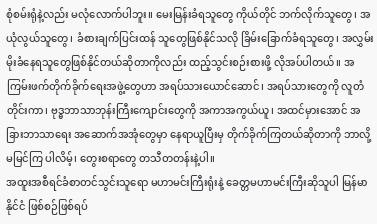စုံစမ်းရုံနဲ့လည်း မလုံလောက်ပါဘူး။ မေးမြန်းခံရသူတွေ ကိုယ်တိုင် ဘက်လိုက်သူတွေ၊ အယုံလွယ်သူတွေ၊ ခံစားချက်ပြင်းထန် သူတွေဖြစ်နိုင်သလို ခြိမ်းခြောက်ခံရသူတွေ၊ အလွှမ်းမိုးခံနေရသူတွေဖြစ်နိုင်တယ်ဆိုတာကိုလည်း ထည့်သွင်းစဉ်းစားဖို့ လိုအပ်ပါတယ်။ အကြမ်းဖက်တိုက်ခိုက်ရေးအဖွဲ့တွေဟာ အရပ်သားယောင်ဆောင်၊ အရပ်သားတွေကို လူတံတိုင်းကာ၊ ဗုဒ္ဓဘာသာဘုန်းကြီးကျောင်းတွေကို အကာအကွယ်ယူ၊ အထင်မှားအောင် အခြားဘာသာရေး အဆောက်အအုံတွေမှာ နေရာယူပြီးမှ တိုက်ခိုက်ကြတယ်ဆိုတာကို ဘာလို့မမြင်ကြ ပါလိမ့်၊ တွေးစရာတွေ တသီတတန်းနဲ့ပါ။
အထူးအစီရင်ခံစာတင်သွင်းသူရော မဟာမင်းကြီးရုံးနဲ့ ခေတ္တမဟာမင်းကြီးဆိုသူပါ မြန်မာနိုင်ငံ ဖြစ်စဉ်ဖြစ်ရပ်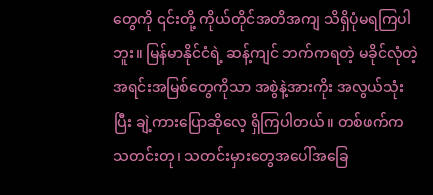တွေကို ၎င်းတို့ ကိုယ်တိုင်အတိအကျ သိရှိပုံမရကြပါဘူး။ မြန်မာနိုင်ငံရဲ့ ဆန့်ကျင် ဘက်ကရတဲ့ မခိုင်လုံတဲ့အရင်းအမြစ်တွေကိုသာ အစွဲနဲ့အားကိုး အလွယ်သုံးပြီး ချဲ့ကားပြောဆိုလေ့ ရှိကြပါတယ်။ တစ်ဖက်က သတင်းတု၊ သတင်းမှားတွေအပေါ်အခြေ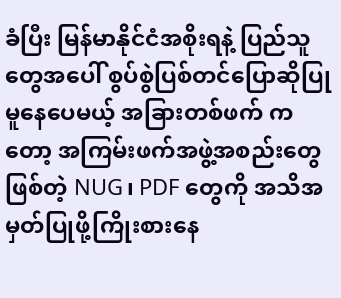ခံပြီး မြန်မာနိုင်ငံအစိုးရနဲ့ ပြည်သူတွေအပေါ် စွပ်စွဲပြစ်တင်ပြောဆိုပြုမူနေပေမယ့် အခြားတစ်ဖက် ကတော့ အကြမ်းဖက်အဖွဲ့အစည်းတွေဖြစ်တဲ့ NUG၊ PDF တွေကို အသိအမှတ်ပြုဖို့ကြိုးစားနေ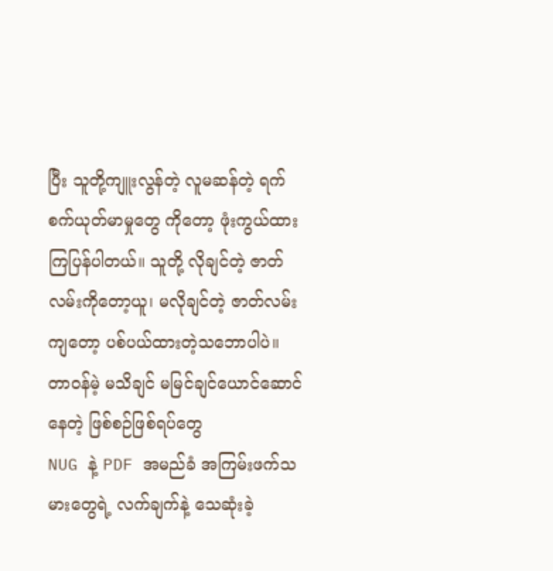ပြီး သူတို့ကျူးလွန်တဲ့ လူမဆန်တဲ့ ရက်စက်ယုတ်မာမှုတွေ ကိုတော့ ဖုံးကွယ်ထားကြပြန်ပါတယ်။ သူတို့ လိုချင်တဲ့ ဇာတ်လမ်းကိုတော့ယူ၊ မလိုချင်တဲ့ ဇာတ်လမ်းကျတော့ ပစ်ပယ်ထားတဲ့သဘောပါပဲ။
တာဝန်မဲ့ မသိချင် မမြင်ချင်ယောင်ဆောင်နေတဲ့ ဖြစ်စဉ်ဖြစ်ရပ်တွေ
NUG နဲ့ PDF အမည်ခံ အကြမ်းဖက်သမားတွေရဲ့ လက်ချက်နဲ့ သေဆုံးခဲ့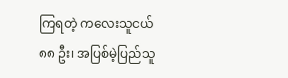ကြရတဲ့ ကလေးသူငယ် ၈၈ ဦး၊ အပြစ်မဲ့ပြည်သူ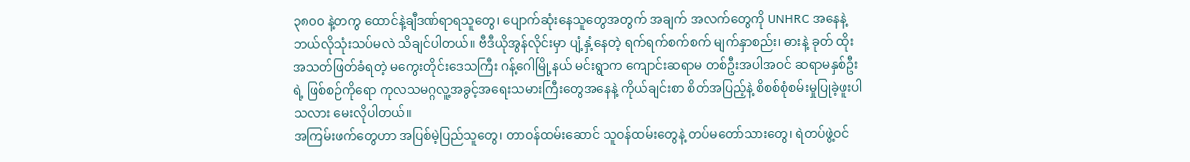၃၈၀၀ နဲ့တကွ ထောင်နဲ့ချီဒဏ်ရာရသူတွေ၊ ပျောက်ဆုံးနေသူတွေအတွက် အချက် အလက်တွေကို UNHRC အနေနဲ့ ဘယ်လိုသုံးသပ်မလဲ သိချင်ပါတယ်။ ဗီဒီယိုအွန်လိုင်းမှာ ပျံ့နှံ့နေတဲ့ ရက်ရက်စက်စက် မျက်နှာစည်း၊ ဓားနဲ့ ခုတ် ထိုး အသတ်ဖြတ်ခံရတဲ့ မကွေးတိုင်းဒေသကြီး ဂန့်ဂေါမြို့နယ် မင်းရွာက ကျောင်းဆရာမ တစ်ဦးအပါအဝင် ဆရာမနှစ်ဦးရဲ့ ဖြစ်စဉ်ကိုရော ကုလသမဂ္ဂလူ့အခွင့်အရေးသမားကြီးတွေအနေနဲ့ ကိုယ်ချင်းစာ စိတ်အပြည့်နဲ့ စိစစ်စုံစမ်းမှုပြုခဲ့ဖူးပါသလား မေးလိုပါတယ်။
အကြမ်းဖက်တွေဟာ အပြစ်မဲ့ပြည်သူတွေ၊ တာဝန်ထမ်းဆောင် သူဝန်ထမ်းတွေနဲ့ တပ်မတော်သားတွေ၊ ရဲတပ်ဖွဲ့ဝင်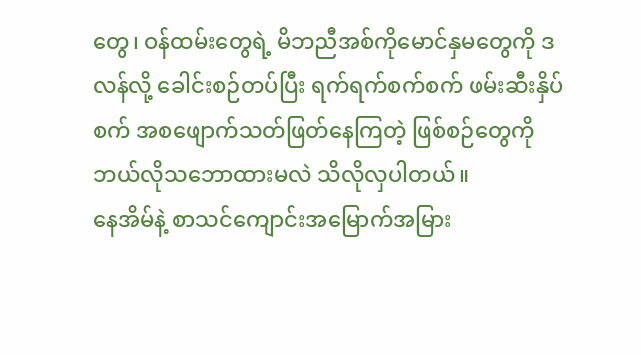တွေ၊ ဝန်ထမ်းတွေရဲ့ မိဘညီအစ်ကိုမောင်နှမတွေကို ဒလန်လို့ ခေါင်းစဉ်တပ်ပြီး ရက်ရက်စက်စက် ဖမ်းဆီးနှိပ်စက် အစဖျောက်သတ်ဖြတ်နေကြတဲ့ ဖြစ်စဉ်တွေကို ဘယ်လိုသဘောထားမလဲ သိလိုလှပါတယ်။
နေအိမ်နဲ့ စာသင်ကျောင်းအမြောက်အမြား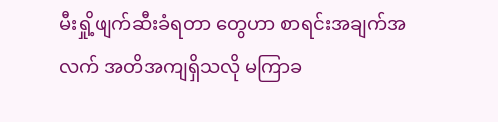မီးရှို့ဖျက်ဆီးခံရတာ တွေဟာ စာရင်းအချက်အလက် အတိအကျရှိသလို မကြာခ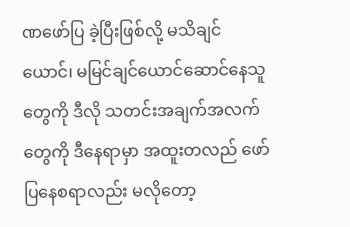ဏဖော်ပြ ခဲ့ပြီးဖြစ်လို့ မသိချင်ယောင်၊ မမြင်ချင်ယောင်ဆောင်နေသူတွေကို ဒီလို သတင်းအချက်အလက်တွေကို ဒီနေရာမှာ အထူးတလည် ဖော်ပြနေစရာလည်း မလိုတော့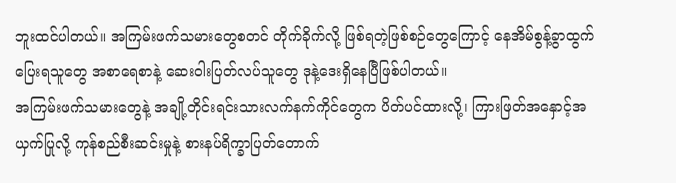ဘူးထင်ပါတယ်။ အကြမ်းဖက်သမားတွေစတင် တိုက်ခိုက်လို့ ဖြစ်ရတဲ့ဖြစ်စဉ်တွေကြောင့် နေအိမ်စွန့်ခွာထွက်ပြေးရသူတွေ အစာရေစာနဲ့ ဆေးဝါးပြတ်လပ်သူတွေ ဒုနဲ့ဒေးရှိနေပြီဖြစ်ပါတယ်။
အကြမ်းဖက်သမားတွေနဲ့ အချို့တိုင်းရင်းသားလက်နက်ကိုင်တွေက ပိတ်ပင်ထားလို့၊ ကြားဖြတ်အနှောင့်အယှက်ပြုလို့ ကုန်စည်စီးဆင်းမှုနဲ့ စားနပ်ရိက္ခာပြတ်တောက်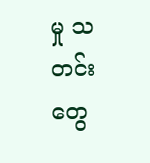မှု သတင်းတွေ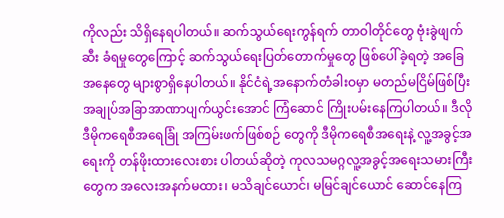ကိုလည်း သိရှိနေရပါတယ်။ ဆက်သွယ်ရေးကွန်ရက် တာဝါတိုင်တွေ ဗုံးခွဲဖျက်ဆီး ခံရမှုတွေကြောင့် ဆက်သွယ်ရေးပြတ်တောက်မှုတွေ ဖြစ်ပေါ်ခဲ့ရတဲ့ အခြေအနေတွေ များစွာရှိနေပါတယ်။ နိုင်ငံရဲ့အနောက်တံခါးဝမှာ မတည်မငြိမ်ဖြစ်ပြီး အချုပ်အခြာအာဏာပျက်ယွင်းအောင် ကြံဆောင် ကြိုးပမ်းနေကြပါတယ်။ ဒီလို ဒီမိုကရေစီအရေခြုံ အကြမ်းဖက်ဖြစ်စဉ် တွေကို ဒီမိုကရေစီအရေးနဲ့ လူ့အခွင့်အရေးကို တန်ဖိုးထားလေးစား ပါတယ်ဆိုတဲ့ ကုလသမဂ္ဂလူ့အခွင့်အရေးသမားကြီးတွေက အလေးအနက်မထား၊ မသိချင်ယောင်၊ မမြင်ချင်ယောင် ဆောင်နေကြ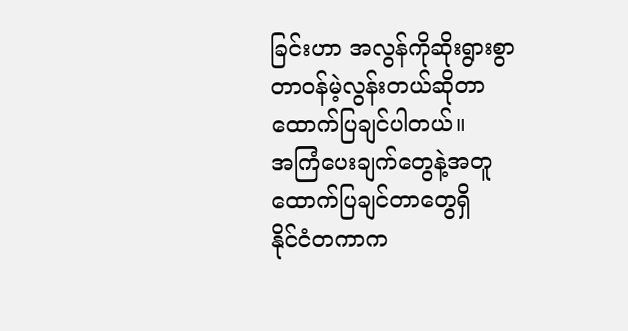ခြင်းဟာ အလွန်ကိုဆိုးရွားစွာ တာဝန်မဲ့လွန်းတယ်ဆိုတာ ထောက်ပြချင်ပါတယ်။
အကြံပေးချက်တွေနဲ့အတူ ထောက်ပြချင်တာတွေရှိ
နိုင်ငံတကာက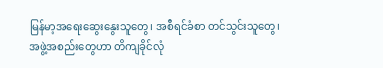မြန်မာ့အရေးဆွေးနွေးသူတွေ၊ အစီရင်ခံစာ တင်သွင်းသူတွေ၊ အဖွဲ့အစည်းတွေဟာ တိကျခိုင်လုံ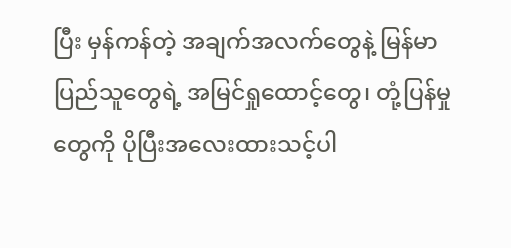ပြီး မှန်ကန်တဲ့ အချက်အလက်တွေနဲ့ မြန်မာပြည်သူတွေရဲ့ အမြင်ရှုထောင့်တွေ၊ တုံ့ပြန်မှုတွေကို ပိုပြီးအလေးထားသင့်ပါ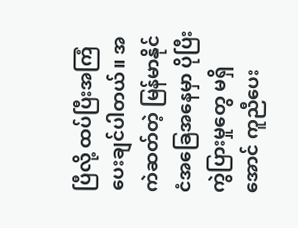ပြီလို့ ထပ်ပြီးအကြံပေးချင်ပါတယ်။ အကဲဆတ်တဲ့ မြန်မာနိုင်ငံအခြေအနေမှာ ပိုပြီးကွဲပြားမှုတွေ မရှိအောင် ကူညီပေး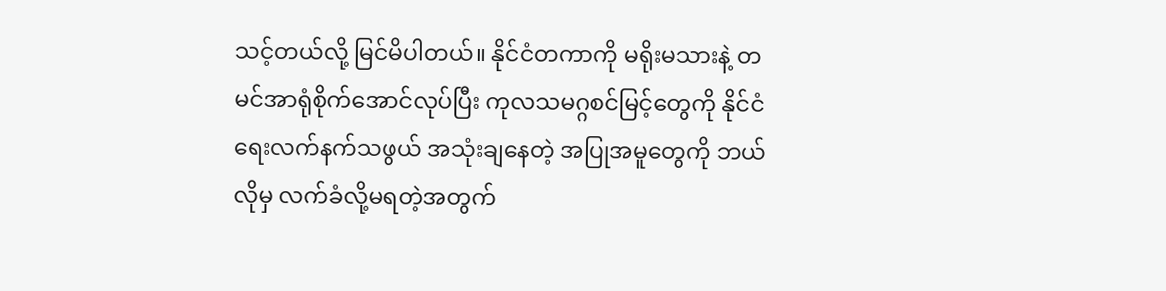သင့်တယ်လို့ မြင်မိပါတယ်။ နိုင်ငံတကာကို မရိုးမသားနဲ့ တမင်အာရုံစိုက်အောင်လုပ်ပြီး ကုလသမဂ္ဂစင်မြင့်တွေကို နိုင်ငံရေးလက်နက်သဖွယ် အသုံးချနေတဲ့ အပြုအမူတွေကို ဘယ်လိုမှ လက်ခံလို့မရတဲ့အတွက်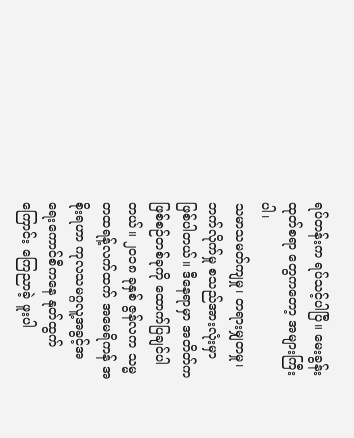ရပ်တန်းက ရပ်သင့်ပါပြီ။ မေးခွန်းထုတ်စရာ တွေကတော့ အများကြီးပါ၊
သမာသမတ်ကျမှု၊ တရားမျှတမှု၊ ဘက်လိုက်မှု စသည်အားလုံးမှာ ဖြစ်ပါတယ်။ ဒီနေရာမှာ အတိတ်ကဖြစ်စဉ်တစ်ခုကို ထောက်ပြချင်ပါ တယ်။ ၂၀၁၈ ခုနှစ် ဇွန်လက သမ္မတထရန့်လက်ထက် အမေရိကန် အစိုးရဟာ ကုလသမဂ္ဂလူ့အခွင့်အရေးကောင်စီကနေ နုတ်ထွက်ကြောင်း ကြေညာခဲ့ ဖူးပါ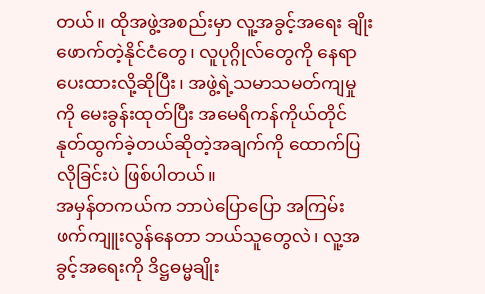တယ်။ ထိုအဖွဲ့အစည်းမှာ လူ့အခွင့်အရေး ချိုးဖောက်တဲ့နိုင်ငံတွေ၊ လူပုဂ္ဂိုလ်တွေကို နေရာပေးထားလို့ဆိုပြီး၊ အဖွဲ့ရဲ့သမာသမတ်ကျမှုကို မေးခွန်းထုတ်ပြီး အမေရိကန်ကိုယ်တိုင် နုတ်ထွက်ခဲ့တယ်ဆိုတဲ့အချက်ကို ထောက်ပြလိုခြင်းပဲ ဖြစ်ပါတယ်။
အမှန်တကယ်က ဘာပဲပြောပြော အကြမ်းဖက်ကျူးလွန်နေတာ ဘယ်သူတွေလဲ၊ လူ့အခွင့်အရေးကို ဒိဋ္ဌဓမ္မချိုး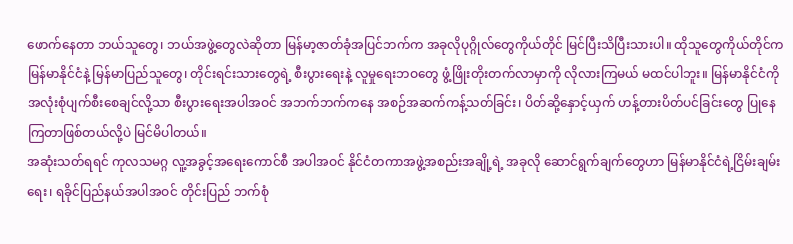ဖောက်နေတာ ဘယ်သူတွေ၊ ဘယ်အဖွဲ့တွေလဲဆိုတာ မြန်မာ့ဇာတ်ခုံအပြင်ဘက်က အခုလိုပုဂ္ဂိုလ်တွေကိုယ်တိုင် မြင်ပြီးသိပြီးသားပါ။ ထိုသူတွေကိုယ်တိုင်က မြန်မာနိုင်ငံနဲ့ မြန်မာပြည်သူတွေ၊ တိုင်းရင်းသားတွေရဲ့ စီးပွားရေးနဲ့ လူမှုရေးဘဝတွေ ဖွံ့ဖြိုးတိုးတက်လာမှာကို လိုလားကြမယ် မထင်ပါဘူး။ မြန်မာနိုင်ငံကို အလုံးစုံပျက်စီးစေချင်လို့သာ စီးပွားရေးအပါအဝင် အဘက်ဘက်ကနေ အစဉ်အဆက်ကန့်သတ်ခြင်း၊ ပိတ်ဆို့နှောင့်ယှက် ဟန့်တားပိတ်ပင်ခြင်းတွေ ပြုနေကြတာဖြစ်တယ်လို့ပဲ မြင်မိပါတယ်။
အဆုံးသတ်ရရင် ကုလသမဂ္ဂ လူ့အခွင့်အရေးကောင်စီ အပါအဝင် နိုင်ငံတကာအဖွဲ့အစည်းအချို့ရဲ့ အခုလို ဆောင်ရွက်ချက်တွေဟာ မြန်မာနိုင်ငံရဲ့ငြိမ်းချမ်းရေး၊ ရခိုင်ပြည်နယ်အပါအဝင် တိုင်းပြည် ဘက်စုံ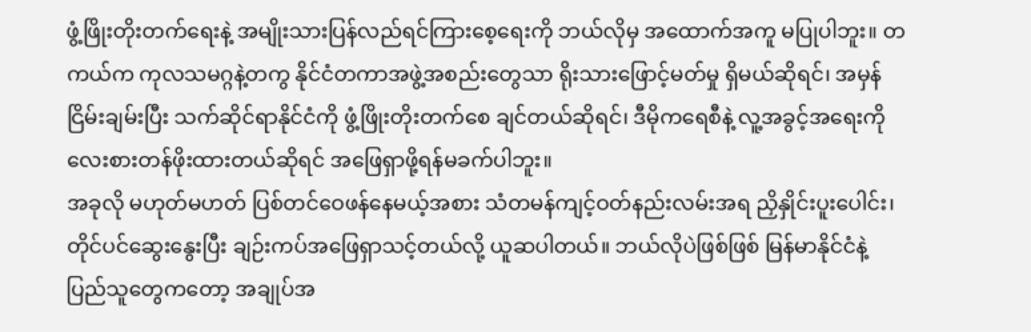ဖွံ့ဖြိုးတိုးတက်ရေးနဲ့ အမျိုးသားပြန်လည်ရင်ကြားစေ့ရေးကို ဘယ်လိုမှ အထောက်အကူ မပြုပါဘူး။ တကယ်က ကုလသမဂ္ဂနဲ့တကွ နိုင်ငံတကာအဖွဲ့အစည်းတွေသာ ရိုးသားဖြောင့်မတ်မှု ရှိမယ်ဆိုရင်၊ အမှန်ငြိမ်းချမ်းပြီး သက်ဆိုင်ရာနိုင်ငံကို ဖွံ့ဖြိုးတိုးတက်စေ ချင်တယ်ဆိုရင်၊ ဒီမိုကရေစီနဲ့ လူ့အခွင့်အရေးကို လေးစားတန်ဖိုးထားတယ်ဆိုရင် အဖြေရှာဖို့ရန်မခက်ပါဘူး။
အခုလို မဟုတ်မဟတ် ပြစ်တင်ဝေဖန်နေမယ့်အစား သံတမန်ကျင့်ဝတ်နည်းလမ်းအရ ညှိနှိုင်းပူးပေါင်း၊ တိုင်ပင်ဆွေးနွေးပြီး ချဉ်းကပ်အဖြေရှာသင့်တယ်လို့ ယူဆပါတယ်။ ဘယ်လိုပဲဖြစ်ဖြစ် မြန်မာနိုင်ငံနဲ့ ပြည်သူတွေကတော့ အချုပ်အ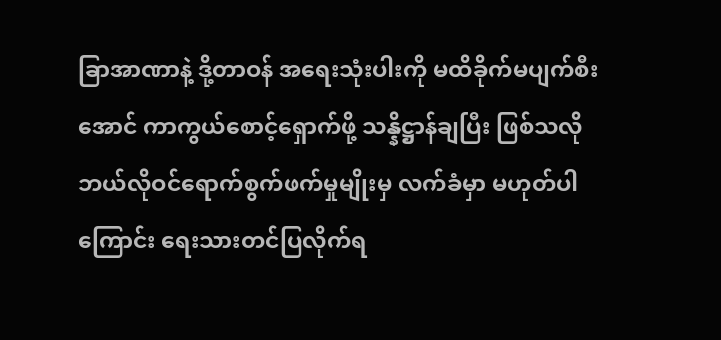ခြာအာဏာနဲ့ ဒို့တာဝန် အရေးသုံးပါးကို မထိခိုက်မပျက်စီးအောင် ကာကွယ်စောင့်ရှောက်ဖို့ သန္နိဋ္ဌာန်ချပြီး ဖြစ်သလို ဘယ်လိုဝင်ရောက်စွက်ဖက်မှုမျိုးမှ လက်ခံမှာ မဟုတ်ပါကြောင်း ရေးသားတင်ပြလိုက်ရ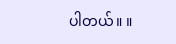ပါတယ်။ ။